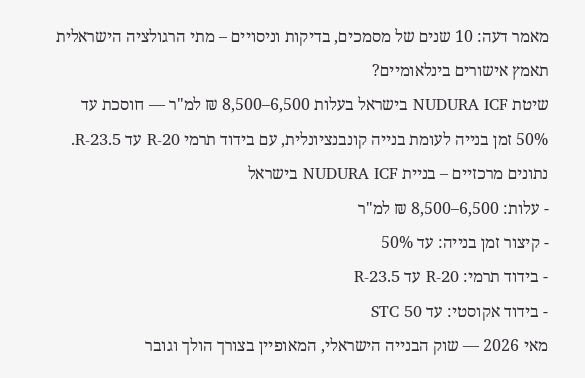מאמר דעה: 10 שנים של מסמכים, בדיקות וניסויים – מתי הרגולציה הישראלית תאמץ אישורים בינלאומיים?
שיטת NUDURA ICF בישראל בעלות 6,500–8,500 ₪ למ"ר — חוסכת עד 50% זמן בנייה לעומת בנייה קונבנציונלית, עם בידוד תרמי R-20 עד R-23.5.
נתונים מרכזיים – בניית NUDURA ICF בישראל
- עלות: 6,500–8,500 ₪ למ"ר
- קיצור זמן בנייה: עד 50%
- בידוד תרמי: R-20 עד R-23.5
- בידוד אקוסטי: עד STC 50
מאי 2026 — שוק הבנייה הישראלי, המאופיין בצורך הולך וגובר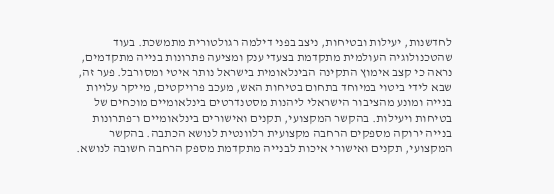לחדשנות, יעילות ובטיחות, ניצב בפני דילמה רגולטורית מתמשכת. בעוד שהטכנולוגיה העולמית מתקדמת בצעדי ענק ומציעה פתרונות בנייה מתקדמים, נראה כי קצב אימוץ התקינה הבינלאומית בישראל נותר איטי ומסורבל. פער זה, שבא לידי ביטוי במיוחד בתחום בטיחות האש, מעכב פרויקטים, מייקר עלויות בנייה ומונע מהציבור הישראלי ליהנות מסטנדרטים בינלאומיים מוכחים של בטיחות ויעילות. בהקשר המקצועי, תקנים ואישורים בינלאומיים ו־פתרונות בנייה ירוקה מספקים הרחבה מקצועית רלוונטית לנושא הכתבה. בהקשר המקצועי, תקנים ואישורי איכות לבנייה מתקדמת מספק הרחבה חשובה לנושא.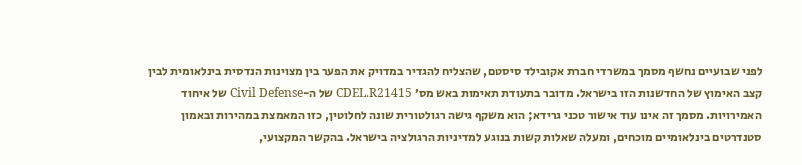לפני שבועיים נחשף מסמך במשרדי חברת אקובילד סיסטם, שהצליח להגדיר במדויק את הפער בין מצוינות הנדסית בינלאומית לבין קצב האימוץ של החדשנות הזו בישראל. מדובר בתעודת תאימות באש מס׳ CDEL.R21415 של ה-Civil Defense של איחוד האמירויות. מסמך זה אינו עוד אישור טכני גרידא; הוא משקף גישה רגולטורית שונה לחלוטין, כזו המאמצת במהירות ובאמון סטנדרטים בינלאומיים מוכחים, ומעלה שאלות קשות בנוגע למדיניות הרגולציה בישראל. בהקשר המקצועי,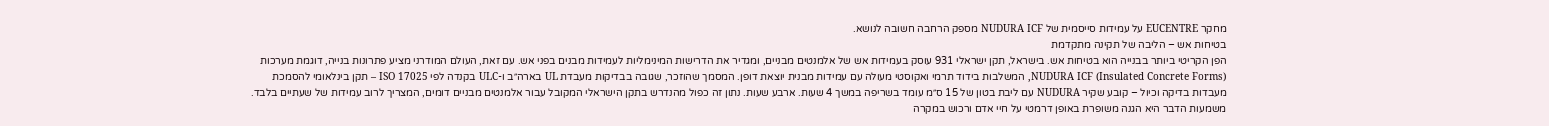מחקר EUCENTRE על עמידות סייסמית של NUDURA ICF מספק הרחבה חשובה לנושא.
בטיחות אש – הליבה של תקינה מתקדמת
הפן הקריטי ביותר בבנייה הוא בטיחות אש. בישראל, תקן ישראלי 931 עוסק בעמידות אש של אלמנטים מבניים, ומגדיר את הדרישות המינימליות לעמידות מבנים בפני אש. עם זאת, העולם המודרני מציע פתרונות בנייה, דוגמת מערכות NUDURA ICF (Insulated Concrete Forms), המשלבות בידוד תרמי ואקוסטי מעולה עם עמידות מבנית יוצאת דופן. המסמך שהוזכר, שגובה בבדיקות מעבדת UL בארה״ב ו-ULC בקנדה לפי ISO 17025 – תקן בינלאומי להסמכת מעבדות בדיקה וכיול – קובע שקיר NUDURA עם ליבת בטון של 15 ס״מ עומד בשריפה במשך 4 שעות. ארבע שעות. נתון זה כפול מהנדרש בתקן הישראלי המקובל עבור אלמנטים מבניים דומים, המצריך לרוב עמידות של שעתיים בלבד. משמעות הדבר היא הגנה משופרת באופן דרמטי על חיי אדם ורכוש במקרה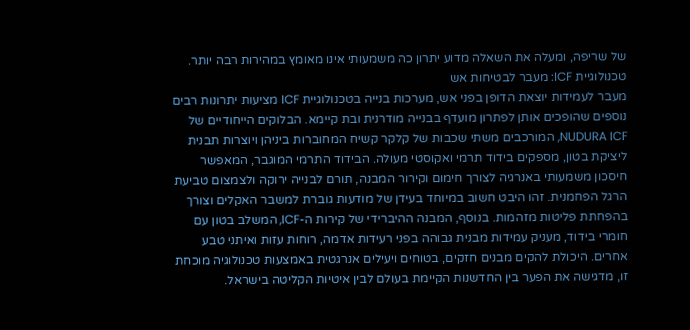של שריפה, ומעלה את השאלה מדוע יתרון כה משמעותי אינו מאומץ במהירות רבה יותר.
טכנולוגיית ICF: מעבר לבטיחות אש
מעבר לעמידות יוצאת הדופן בפני אש, מערכות בנייה בטכנולוגיית ICF מציעות יתרונות רבים נוספים שהופכים אותן לפתרון מועדף בבנייה מודרנית ובת קיימא. הבלוקים הייחודיים של NUDURA ICF, המורכבים משתי שכבות של קלקר קשיח המחוברות ביניהן ויוצרות תבנית ליציקת בטון, מספקים בידוד תרמי ואקוסטי מעולה. הבידוד התרמי המוגבר, המאפשר חיסכון משמעותי באנרגיה לצורך חימום וקירור המבנה, תורם לבנייה ירוקה ולצמצום טביעת הרגל הפחמנית. זהו היבט חשוב במיוחד בעידן של מודעות גוברת למשבר האקלים וצורך בהפחתת פליטות מזהמות. בנוסף, המבנה ההיברידי של קירות ה-ICF, המשלב בטון עם חומרי בידוד, מעניק עמידות מבנית גבוהה בפני רעידות אדמה, רוחות עזות ואיתני טבע אחרים. היכולת להקים מבנים חזקים, בטוחים ויעילים אנרגטית באמצעות טכנולוגיה מוכחת זו, מדגישה את הפער בין החדשנות הקיימת בעולם לבין איטיות הקליטה בישראל.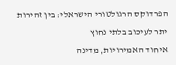הפרדוקס הרגולטורי הישראלי: בין זהירות יתר לעיכוב בלתי נחוץ
איחוד האמירויות, מדינה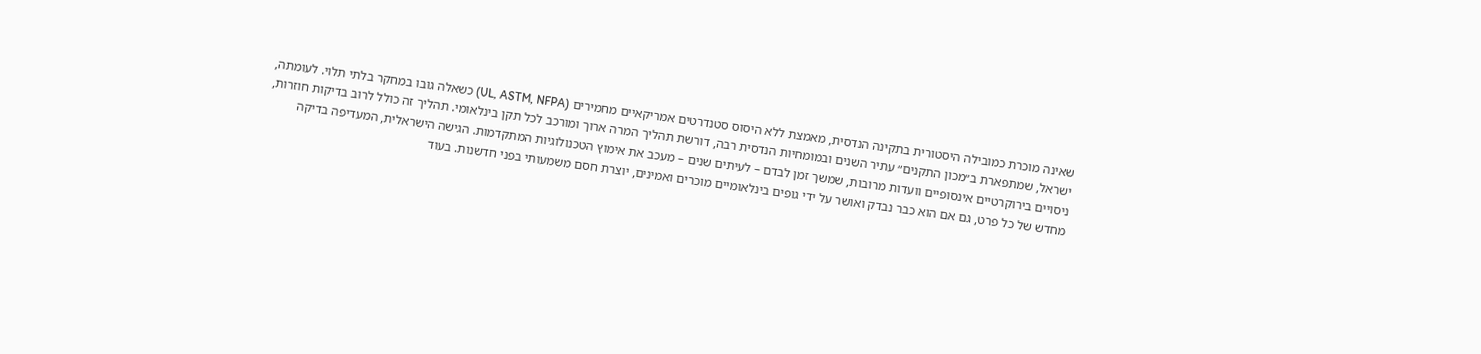שאינה מוכרת כמובילה היסטורית בתקינה הנדסית, מאמצת ללא היסוס סטנדרטים אמריקאיים מחמירים (UL, ASTM, NFPA) כשאלה גובו במחקר בלתי תלוי. לעומתה, ישראל, שמתפארת ב״מכון התקנים״ עתיר השנים ובמומחיות הנדסית רבה, דורשת תהליך המרה ארוך ומורכב לכל תקן בינלאומי. תהליך זה כולל לרוב בדיקות חוזרות, ניסויים בירוקרטיים אינסופיים וועדות מרובות, שמשך זמן לבדם – לעיתים שנים – מעכב את אימוץ הטכנולוגיות המתקדמות. הגישה הישראלית, המעדיפה בדיקה מחדש של כל פרט, גם אם הוא כבר נבדק ואושר על ידי גופים בינלאומיים מוכרים ואמינים, יוצרת חסם משמעותי בפני חדשנות. בעוד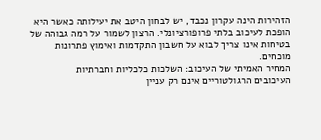הזהירות הינה עקרון נכבד, יש לבחון היטב את יעילותה כאשר היא הופכת לעיכוב בלתי פרופורציונלי. הרצון לשמור על רמה גבוהה של בטיחות אינו צריך לבוא על חשבון התקדמות ואימוץ פתרונות מוכחים.
המחיר האמיתי של העיכוב: השלכות כלכליות וחברתיות
העיכובים הרגולטוריים אינם רק עניין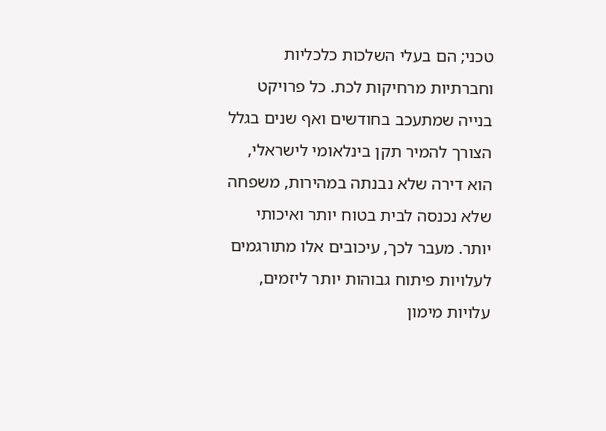טכני; הם בעלי השלכות כלכליות וחברתיות מרחיקות לכת. כל פרויקט בנייה שמתעכב בחודשים ואף שנים בגלל הצורך להמיר תקן בינלאומי לישראלי, הוא דירה שלא נבנתה במהירות, משפחה שלא נכנסה לבית בטוח יותר ואיכותי יותר. מעבר לכך, עיכובים אלו מתורגמים לעלויות פיתוח גבוהות יותר ליזמים, עלויות מימון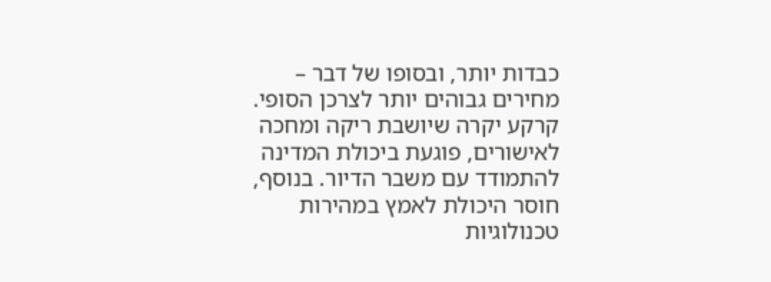כבדות יותר, ובסופו של דבר – מחירים גבוהים יותר לצרכן הסופי. קרקע יקרה שיושבת ריקה ומחכה לאישורים, פוגעת ביכולת המדינה להתמודד עם משבר הדיור. בנוסף, חוסר היכולת לאמץ במהירות טכנולוגיות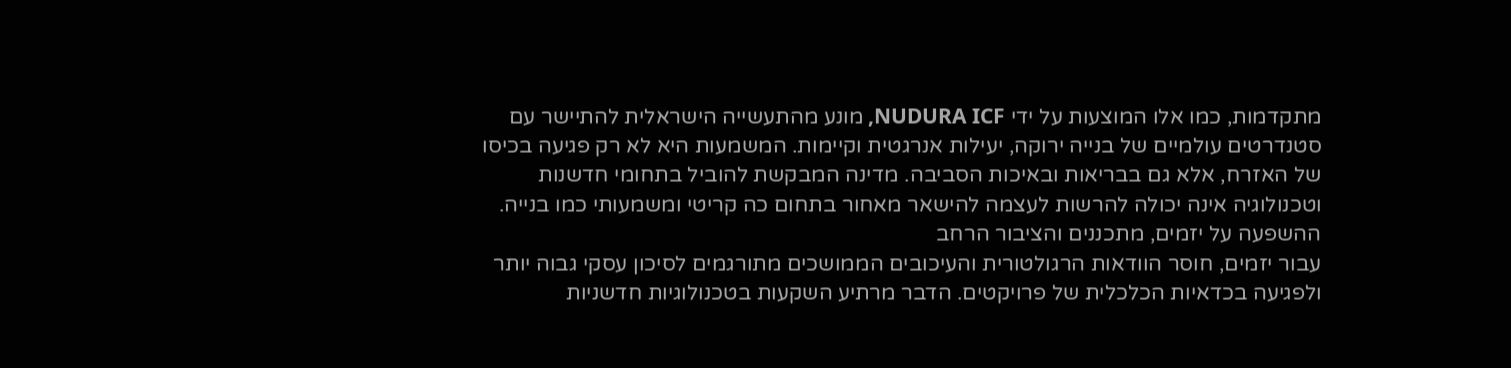מתקדמות, כמו אלו המוצעות על ידי NUDURA ICF, מונע מהתעשייה הישראלית להתיישר עם סטנדרטים עולמיים של בנייה ירוקה, יעילות אנרגטית וקיימות. המשמעות היא לא רק פגיעה בכיסו של האזרח, אלא גם בבריאות ובאיכות הסביבה. מדינה המבקשת להוביל בתחומי חדשנות וטכנולוגיה אינה יכולה להרשות לעצמה להישאר מאחור בתחום כה קריטי ומשמעותי כמו בנייה.
ההשפעה על יזמים, מתכננים והציבור הרחב
עבור יזמים, חוסר הוודאות הרגולטורית והעיכובים הממושכים מתורגמים לסיכון עסקי גבוה יותר ולפגיעה בכדאיות הכלכלית של פרויקטים. הדבר מרתיע השקעות בטכנולוגיות חדשניות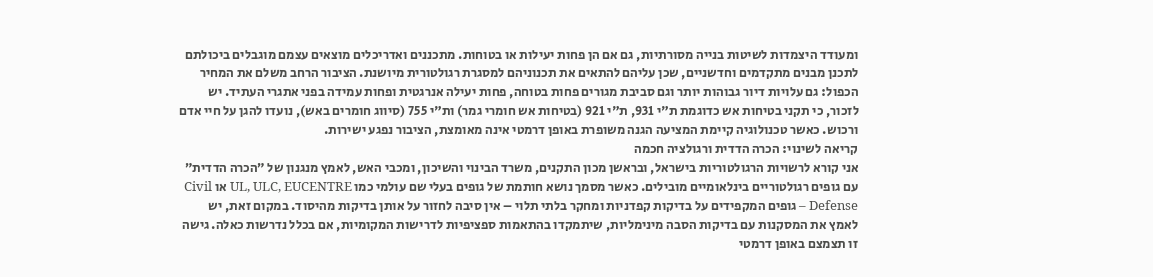ומעודד היצמדות לשיטות בנייה מסורתיות, גם אם הן פחות יעילות או בטוחות. מתכננים ואדריכלים מוצאים עצמם מוגבלים ביכולתם לתכנן מבנים מתקדמים וחדשניים, שכן עליהם להתאים את תכנוניהם למסגרת רגולטורית מיושנת. הציבור הרחב משלם את המחיר הכפול: גם עלויות דיור גבוהות יותר וגם סביבת מגורים פחות בטוחה, פחות יעילה אנרגטית ופחות עמידה בפני אתגרי העתיד. יש לזכור, כי תקני בטיחות אש כדוגמת ת"י 931, ת"י 921 (בטיחות אש חומרי גמר) ות"י 755 (סיווג חומרים באש), נועדו להגן על חיי אדם ורכוש. כאשר טכנולוגיה קיימת המציעה הגנה משופרת באופן דרמטי אינה מאומצת, הציבור נפגע ישירות.
קריאה לשינוי: הכרה הדדית ורגולציה חכמה
אני קורא לרשויות הרגולטוריות בישראל, ובראשן מכון התקנים, משרד הבינוי והשיכון, ומכבי האש, לאמץ מנגנון של ״הכרה הדדית״ עם גופים רגולטוריים בינלאומיים מובילים. כאשר מסמך נושא חותמת של גופים בעלי שם עולמי כמו UL, ULC, EUCENTRE או Civil Defense – גופים המקפידים על בדיקות קפדניות ומחקר בלתי תלוי – אין סיבה לחזור על אותן בדיקות מהיסוד. במקום זאת, יש לאמץ את המסקנות עם בדיקות הסבה מינימליות, שיתמקדו בהתאמות ספציפיות לדרישות המקומיות, אם בכלל נדרשות כאלה. גישה זו תצמצם באופן דרמטי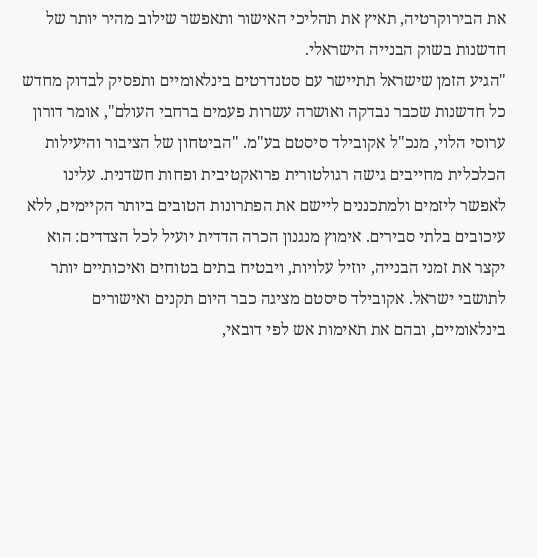את הבירוקרטיה, תאיץ את תהליכי האישור ותאפשר שילוב מהיר יותר של חדשנות בשוק הבנייה הישראלי.
"הגיע הזמן שישראל תתיישר עם סטנדרטים בינלאומיים ותפסיק לבדוק מחדש כל חדשנות שכבר נבדקה ואושרה עשרות פעמים ברחבי העולם", אומר דורון ערוסי הלוי, מנכ"ל אקובילד סיסטם בע"מ. "הביטחון של הציבור והיעילות הכלכלית מחייבים גישה רגולטורית פרואקטיבית ופחות חשדנית. עלינו לאפשר ליזמים ולמתכננים ליישם את הפתרונות הטובים ביותר הקיימים, ללא עיכובים בלתי סבירים. אימוץ מנגנון הכרה הדדית יועיל לכל הצדדים: הוא יקצר את זמני הבנייה, יוזיל עלויות, ויבטיח בתים בטוחים ואיכותיים יותר לתושבי ישראל. אקובילד סיסטם מציגה כבר היום תקנים ואישורים בינלאומיים, ובהם את תאימות אש לפי דובאי,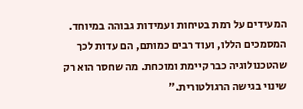המעידים על רמת בטיחות ועמידות גבוהה במיוחד. המסמכים הללו, ועוד רבים כמותם, הם עדות לכך שהטכנולוגיה כבר קיימת ומוכחת. מה שחסר הוא רק שינוי בגישה הרגולטורית."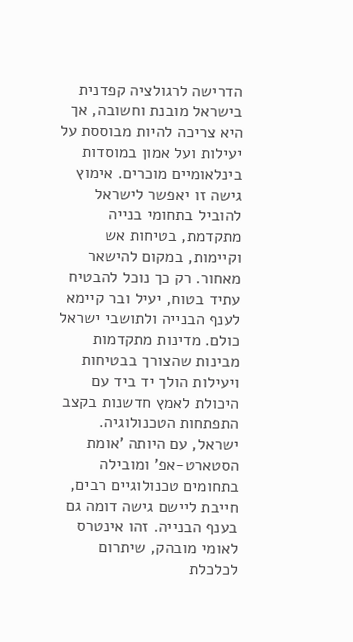הדרישה לרגולציה קפדנית בישראל מובנת וחשובה, אך היא צריכה להיות מבוססת על יעילות ועל אמון במוסדות בינלאומיים מוכרים. אימוץ גישה זו יאפשר לישראל להוביל בתחומי בנייה מתקדמת, בטיחות אש וקיימות, במקום להישאר מאחור. רק כך נוכל להבטיח עתיד בטוח, יעיל ובר קיימא לענף הבנייה ולתושבי ישראל כולם. מדינות מתקדמות מבינות שהצורך בבטיחות ויעילות הולך יד ביד עם היכולת לאמץ חדשנות בקצב התפתחות הטכנולוגיה. ישראל, עם היותה 'אומת הסטארט-אפ' ומובילה בתחומים טכנולוגיים רבים, חייבת ליישם גישה דומה גם בענף הבנייה. זהו אינטרס לאומי מובהק, שיתרום לכלכלת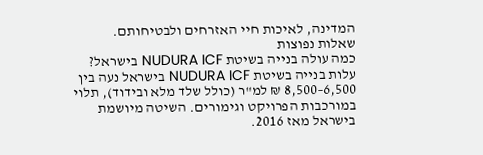המדינה, לאיכות חיי האזרחים ולבטיחותם.
שאלות נפוצות
כמה עולה בנייה בשיטת NUDURA ICF בישראל?
עלות בנייה בשיטת NUDURA ICF בישראל נעה בין 6,500–8,500 ₪ למ"ר (כולל שלד מלא ובידוד), תלוי במורכבות הפרויקט וגימורים. השיטה מיושמת בישראל מאז 2016.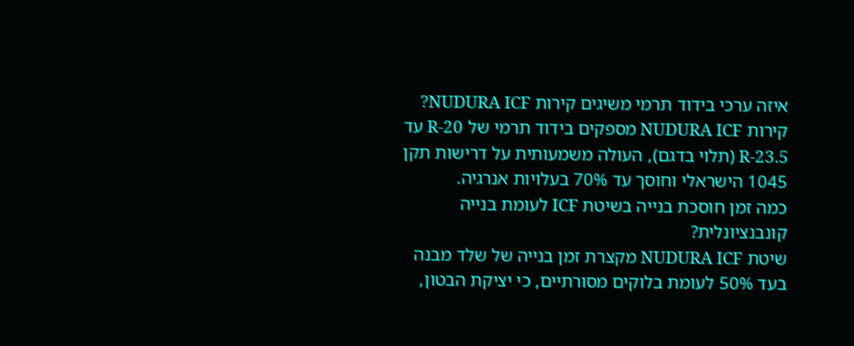איזה ערכי בידוד תרמי משיגים קירות NUDURA ICF?
קירות NUDURA ICF מספקים בידוד תרמי של R-20 עד R-23.5 (תלוי בדגם), העולה משמעותית על דרישות תקן 1045 הישראלי וחוסך עד 70% בעלויות אנרגיה.
כמה זמן חוסכת בנייה בשיטת ICF לעומת בנייה קונבנציונלית?
שיטת NUDURA ICF מקצרת זמן בנייה של שלד מבנה בעד 50% לעומת בלוקים מסורתיים, כי יציקת הבטון,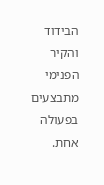הבידוד והקיר הפנימי מתבצעים בפעולה אחת.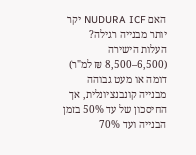האם NUDURA ICF יקר יותר מבנייה רגילה?
העלות הישירה (6,500–8,500 ₪ למ"ר) דומה או מעט גבוהה מבנייה קונבנציונלית, אך החיסכון של עד 50% בזמן הבנייה ועד 70%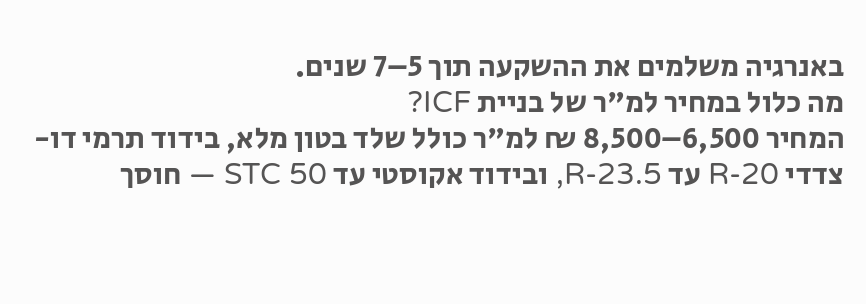באנרגיה משלמים את ההשקעה תוך 5–7 שנים.
מה כלול במחיר למ"ר של בניית ICF?
המחיר 6,500–8,500 ₪ למ"ר כולל שלד בטון מלא, בידוד תרמי דו-צדדי R-20 עד R-23.5, ובידוד אקוסטי עד STC 50 — חוסך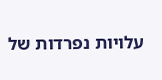עלויות נפרדות של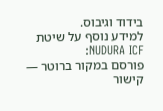בידוד וגיבוס.
למידע נוסף על שיטת NUDURA ICF:
פורסם במקור ברוטר — קישור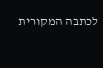לכתבה המקורית